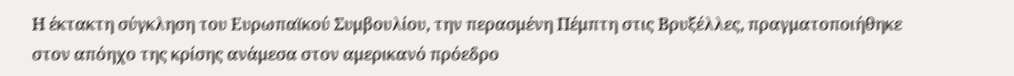Η έκτακτη σύγκληση του Ευρωπαϊκού Συμβουλίου, την περασμένη Πέμπτη στις Βρυξέλλες, πραγματοποιήθηκε στον απόηχο της κρίσης ανάμεσα στον αμερικανό πρόεδρο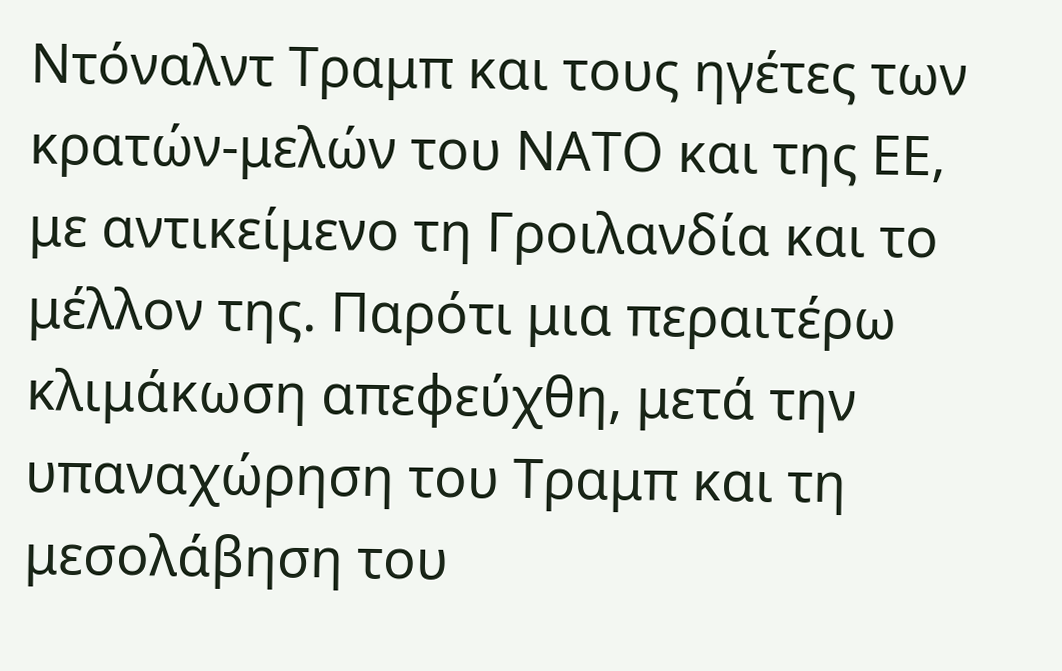Ντόναλντ Τραμπ και τους ηγέτες των κρατών-μελών του ΝΑΤΟ και της ΕΕ, με αντικείμενο τη Γροιλανδία και το μέλλον της. Παρότι μια περαιτέρω κλιμάκωση απεφεύχθη, μετά την υπαναχώρηση του Τραμπ και τη μεσολάβηση του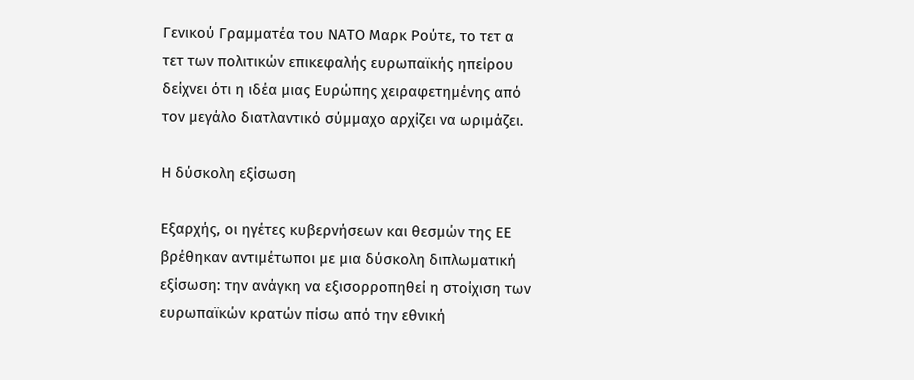Γενικού Γραμματέα του ΝΑΤΟ Μαρκ Ρούτε, το τετ α τετ των πολιτικών επικεφαλής ευρωπαϊκής ηπείρου δείχνει ότι η ιδέα μιας Ευρώπης χειραφετημένης από τον μεγάλο διατλαντικό σύμμαχο αρχίζει να ωριμάζει.

Η δύσκολη εξίσωση

Εξαρχής, οι ηγέτες κυβερνήσεων και θεσμών της ΕΕ βρέθηκαν αντιμέτωποι με μια δύσκολη διπλωματική εξίσωση: την ανάγκη να εξισορροπηθεί η στοίχιση των ευρωπαϊκών κρατών πίσω από την εθνική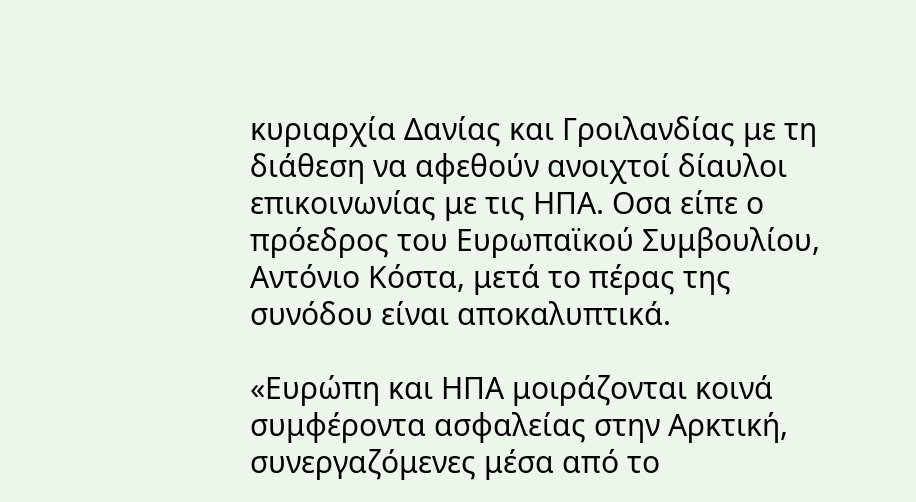κυριαρχία Δανίας και Γροιλανδίας με τη διάθεση να αφεθούν ανοιχτοί δίαυλοι επικοινωνίας με τις ΗΠΑ. Οσα είπε ο πρόεδρος του Ευρωπαϊκού Συμβουλίου, Αντόνιο Κόστα, μετά το πέρας της συνόδου είναι αποκαλυπτικά.

«Ευρώπη και ΗΠΑ μοιράζονται κοινά συμφέροντα ασφαλείας στην Αρκτική, συνεργαζόμενες μέσα από το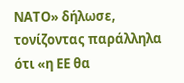ΝΑΤΟ» δήλωσε, τονίζοντας παράλληλα ότι «η ΕΕ θα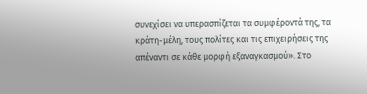συνεχίσει να υπερασπίζεται τα συμφέροντά της, τα κράτη-μέλη, τους πολίτες και τις επιχειρήσεις της απέναντι σε κάθε μορφή εξαναγκασμού». Στο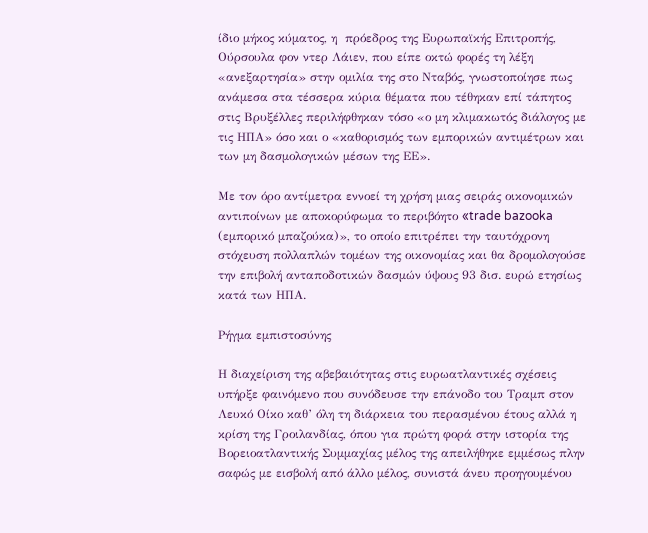ίδιο μήκος κύματος, η  πρόεδρος της Ευρωπαϊκής Επιτροπής, Ούρσουλα φον ντερ Λάιεν, που είπε οκτώ φορές τη λέξη «ανεξαρτησία» στην ομιλία της στο Νταβός, γνωστοποίησε πως ανάμεσα στα τέσσερα κύρια θέματα που τέθηκαν επί τάπητος στις Βρυξέλλες περιλήφθηκαν τόσο «ο μη κλιμακωτός διάλογος με τις ΗΠΑ» όσο και ο «καθορισμός των εμπορικών αντιμέτρων και των μη δασμολογικών μέσων της ΕΕ».

Με τον όρο αντίμετρα εννοεί τη χρήση μιας σειράς οικονομικών αντιποίνων με αποκορύφωμα το περιβόητο «trade bazooka (εμπορικό μπαζούκα)», το οποίο επιτρέπει την ταυτόχρονη στόχευση πολλαπλών τομέων της οικονομίας και θα δρομολογούσε την επιβολή ανταποδοτικών δασμών ύψους 93 δισ. ευρώ ετησίως κατά των ΗΠΑ.

Ρήγμα εμπιστοσύνης

Η διαχείριση της αβεβαιότητας στις ευρωατλαντικές σχέσεις υπήρξε φαινόμενο που συνόδευσε την επάνοδο του Τραμπ στον Λευκό Οίκο καθ’ όλη τη διάρκεια του περασμένου έτους αλλά η κρίση της Γροιλανδίας, όπου για πρώτη φορά στην ιστορία της Βορειοατλαντικής Συμμαχίας μέλος της απειλήθηκε εμμέσως πλην σαφώς με εισβολή από άλλο μέλος, συνιστά άνευ προηγουμένου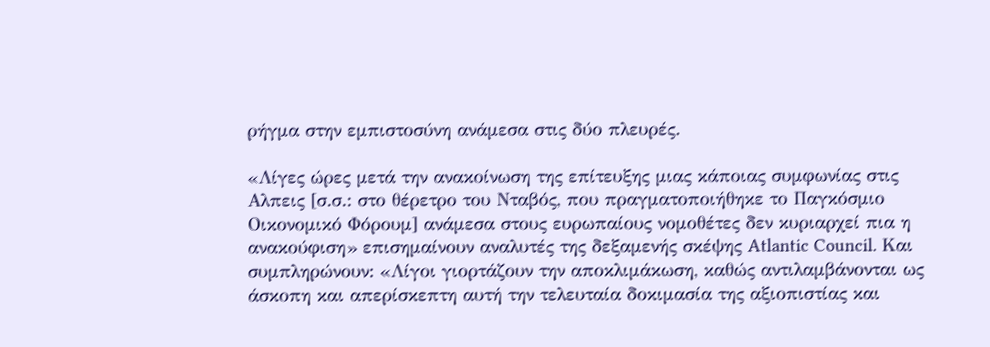ρήγμα στην εμπιστοσύνη ανάμεσα στις δύο πλευρές.

«Λίγες ώρες μετά την ανακοίνωση της επίτευξης μιας κάποιας συμφωνίας στις Αλπεις [σ.σ.: στο θέρετρο του Νταβός, που πραγματοποιήθηκε το Παγκόσμιο Οικονομικό Φόρουμ] ανάμεσα στους ευρωπαίους νομοθέτες δεν κυριαρχεί πια η ανακούφιση» επισημαίνουν αναλυτές της δεξαμενής σκέψης Atlantic Council. Και συμπληρώνουν: «Λίγοι γιορτάζουν την αποκλιμάκωση, καθώς αντιλαμβάνονται ως άσκοπη και απερίσκεπτη αυτή την τελευταία δοκιμασία της αξιοπιστίας και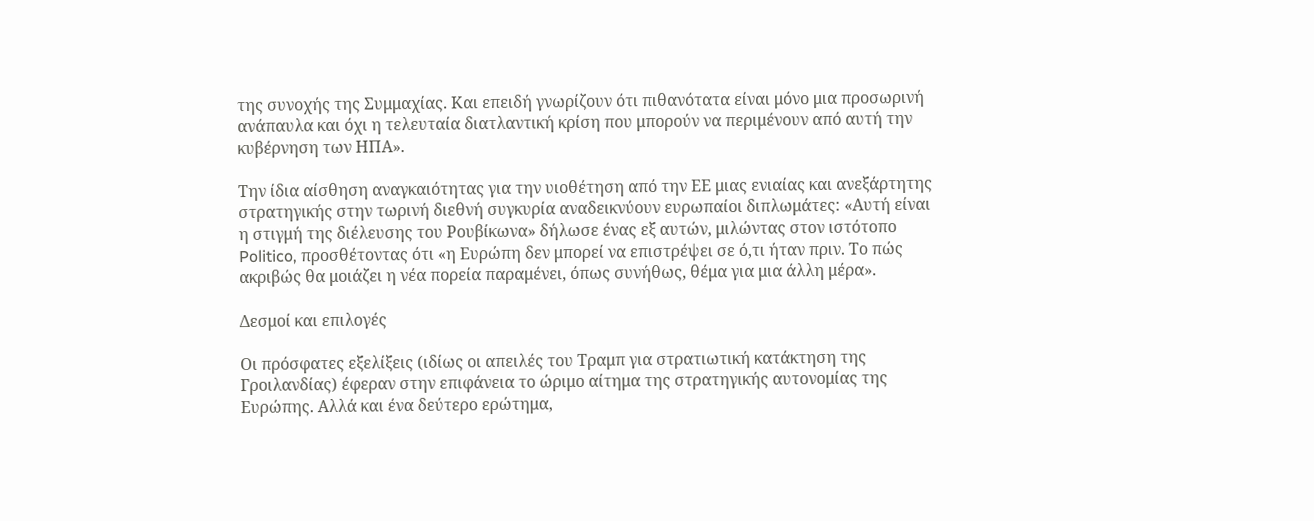της συνοχής της Συμμαχίας. Και επειδή γνωρίζουν ότι πιθανότατα είναι μόνο μια προσωρινή ανάπαυλα και όχι η τελευταία διατλαντική κρίση που μπορούν να περιμένουν από αυτή την κυβέρνηση των ΗΠΑ».

Την ίδια αίσθηση αναγκαιότητας για την υιοθέτηση από την ΕΕ μιας ενιαίας και ανεξάρτητης στρατηγικής στην τωρινή διεθνή συγκυρία αναδεικνύουν ευρωπαίοι διπλωμάτες: «Αυτή είναι η στιγμή της διέλευσης του Ρουβίκωνα» δήλωσε ένας εξ αυτών, μιλώντας στον ιστότοπο Politico, προσθέτοντας ότι «η Ευρώπη δεν μπορεί να επιστρέψει σε ό,τι ήταν πριν. Το πώς ακριβώς θα μοιάζει η νέα πορεία παραμένει, όπως συνήθως, θέμα για μια άλλη μέρα».

Δεσμοί και επιλογές

Οι πρόσφατες εξελίξεις (ιδίως οι απειλές του Τραμπ για στρατιωτική κατάκτηση της Γροιλανδίας) έφεραν στην επιφάνεια το ώριμο αίτημα της στρατηγικής αυτονομίας της Ευρώπης. Αλλά και ένα δεύτερο ερώτημα,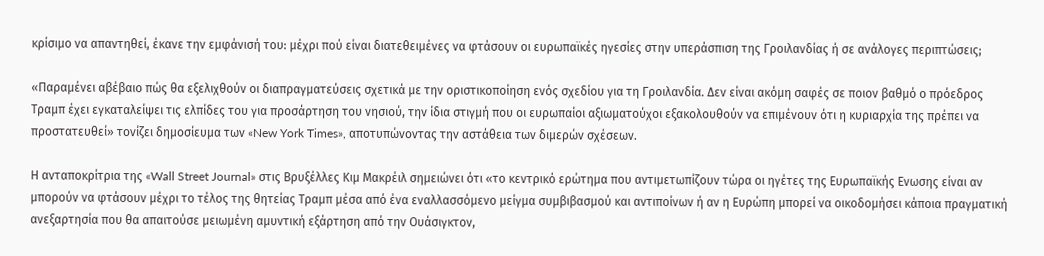κρίσιμο να απαντηθεί, έκανε την εμφάνισή του: μέχρι πού είναι διατεθειμένες να φτάσουν οι ευρωπαϊκές ηγεσίες στην υπεράσπιση της Γροιλανδίας ή σε ανάλογες περιπτώσεις;

«Παραμένει αβέβαιο πώς θα εξελιχθούν οι διαπραγματεύσεις σχετικά με την οριστικοποίηση ενός σχεδίου για τη Γροιλανδία. Δεν είναι ακόμη σαφές σε ποιον βαθμό ο πρόεδρος Τραμπ έχει εγκαταλείψει τις ελπίδες του για προσάρτηση του νησιού, την ίδια στιγμή που οι ευρωπαίοι αξιωματούχοι εξακολουθούν να επιμένουν ότι η κυριαρχία της πρέπει να προστατευθεί» τονίζει δημοσίευμα των «New York Times», αποτυπώνοντας την αστάθεια των διμερών σχέσεων.

Η ανταποκρίτρια της «Wall Street Journal» στις Βρυξέλλες Κιμ Μακρέιλ σημειώνει ότι «το κεντρικό ερώτημα που αντιμετωπίζουν τώρα οι ηγέτες της Ευρωπαϊκής Ενωσης είναι αν μπορούν να φτάσουν μέχρι το τέλος της θητείας Τραμπ μέσα από ένα εναλλασσόμενο μείγμα συμβιβασμού και αντιποίνων ή αν η Ευρώπη μπορεί να οικοδομήσει κάποια πραγματική ανεξαρτησία που θα απαιτούσε μειωμένη αμυντική εξάρτηση από την Ουάσιγκτον,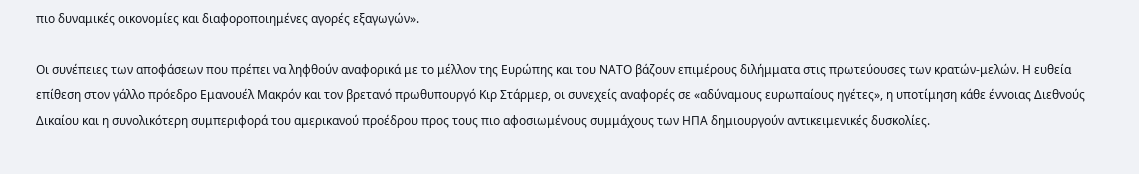πιο δυναμικές οικονομίες και διαφοροποιημένες αγορές εξαγωγών».

Οι συνέπειες των αποφάσεων που πρέπει να ληφθούν αναφορικά με το μέλλον της Ευρώπης και του ΝΑΤΟ βάζουν επιμέρους διλήμματα στις πρωτεύουσες των κρατών-μελών. Η ευθεία επίθεση στον γάλλο πρόεδρο Εμανουέλ Μακρόν και τον βρετανό πρωθυπουργό Κιρ Στάρμερ, οι συνεχείς αναφορές σε «αδύναμους ευρωπαίους ηγέτες», η υποτίμηση κάθε έννοιας Διεθνούς Δικαίου και η συνολικότερη συμπεριφορά του αμερικανού προέδρου προς τους πιο αφοσιωμένους συμμάχους των ΗΠΑ δημιουργούν αντικειμενικές δυσκολίες.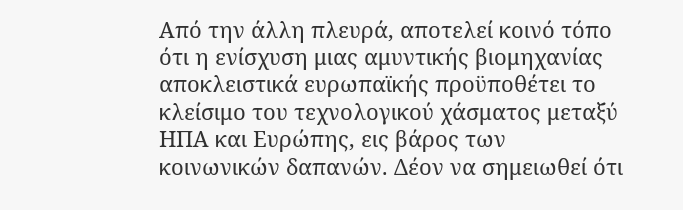Από την άλλη πλευρά, αποτελεί κοινό τόπο ότι η ενίσχυση μιας αμυντικής βιομηχανίας αποκλειστικά ευρωπαϊκής προϋποθέτει το κλείσιμο του τεχνολογικού χάσματος μεταξύ ΗΠΑ και Ευρώπης, εις βάρος των κοινωνικών δαπανών. Δέον να σημειωθεί ότι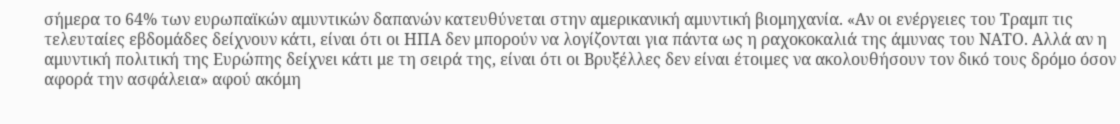σήμερα το 64% των ευρωπαϊκών αμυντικών δαπανών κατευθύνεται στην αμερικανική αμυντική βιομηχανία. «Αν οι ενέργειες του Τραμπ τις τελευταίες εβδομάδες δείχνουν κάτι, είναι ότι οι ΗΠΑ δεν μπορούν να λογίζονται για πάντα ως η ραχοκοκαλιά της άμυνας του ΝΑΤΟ. Αλλά αν η αμυντική πολιτική της Ευρώπης δείχνει κάτι με τη σειρά της, είναι ότι οι Βρυξέλλες δεν είναι έτοιμες να ακολουθήσουν τον δικό τους δρόμο όσον αφορά την ασφάλεια» αφού ακόμη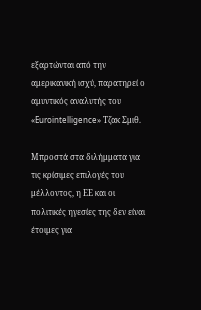εξαρτώνται από την αμερικανική ισχύ, παρατηρεί ο αμυντικός αναλυτής του «Eurointelligence» Τζακ Σμιθ.

Μπροστά στα διλήμματα για τις κρίσιμες επιλογές του μέλλοντος, η ΕΕ και οι πολιτικές ηγεσίες της δεν είναι έτοιμες για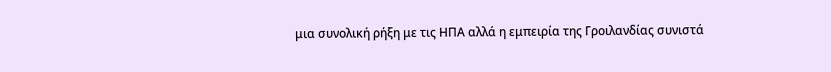μια συνολική ρήξη με τις ΗΠΑ αλλά η εμπειρία της Γροιλανδίας συνιστά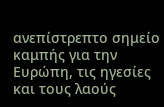ανεπίστρεπτο σημείο καμπής για την Ευρώπη, τις ηγεσίες και τους λαούς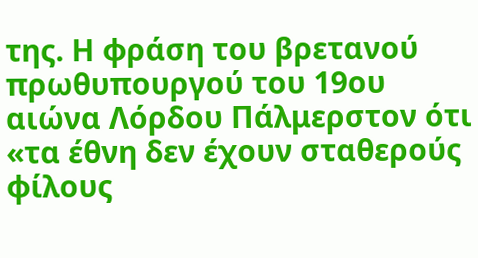της. Η φράση του βρετανού πρωθυπουργού του 19ου αιώνα Λόρδου Πάλμερστον ότι «τα έθνη δεν έχουν σταθερούς φίλους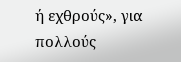ή εχθρούς», για πολλούς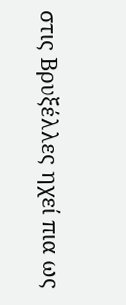στις Βρυξέλλες ηχεί πια ως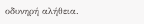οδυνηρή αλήθεια.